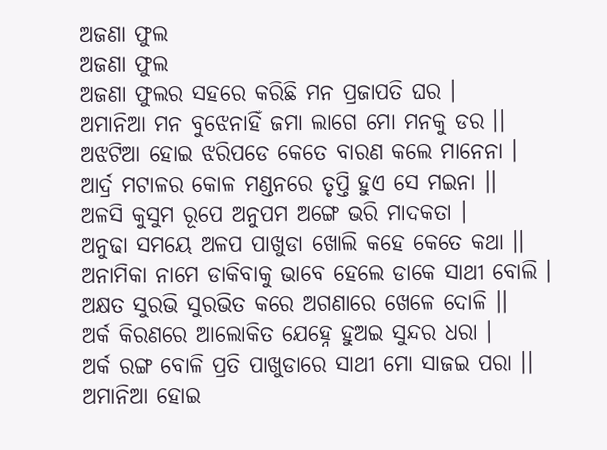ଅଜଣା ଫୁଲ
ଅଜଣା ଫୁଲ
ଅଜଣା ଫୁଲର ସହରେ କରିଛି ମନ ପ୍ରଜାପତି ଘର ।
ଅମାନିଆ ମନ ବୁଝେନାହିଁ ଜମା ଲାଗେ ମୋ ମନକୁ ଡର ।।
ଅଝଟିଆ ହୋଇ ଝରିପଡେ କେତେ ବାରଣ କଲେ ମାନେନା ।
ଆର୍ଦ୍ର ମଟାଳର କୋଳ ମଣ୍ଡନରେ ତୃପ୍ତି ହୁଏ ସେ ମଇନା ।।
ଅଳସି କୁସୁମ ରୂପେ ଅନୁପମ ଅଙ୍ଗେ ଭରି ମାଦକତା ।
ଅନୁଢା ସମୟେ ଅଳପ ପାଖୁଡା ଖୋଲି କହେ କେତେ କଥା ।।
ଅନାମିକା ନାମେ ଡାକିବାକୁ ଭାବେ ହେଲେ ଡାକେ ସାଥୀ ବୋଲି ।
ଅକ୍ଷତ ସୁରଭି ସୁରଭିତ କରେ ଅଗଣାରେ ଖେଳେ ଦୋଳି ।।
ଅର୍କ କିରଣରେ ଆଲୋକିତ ଯେହ୍ନେ ହୁଅଇ ସୁନ୍ଦର ଧରା ।
ଅର୍କ ରଙ୍ଗ ବୋଳି ପ୍ରତି ପାଖୁଡାରେ ସାଥୀ ମୋ ସାଜଇ ପରା ।।
ଅମାନିଆ ହୋଇ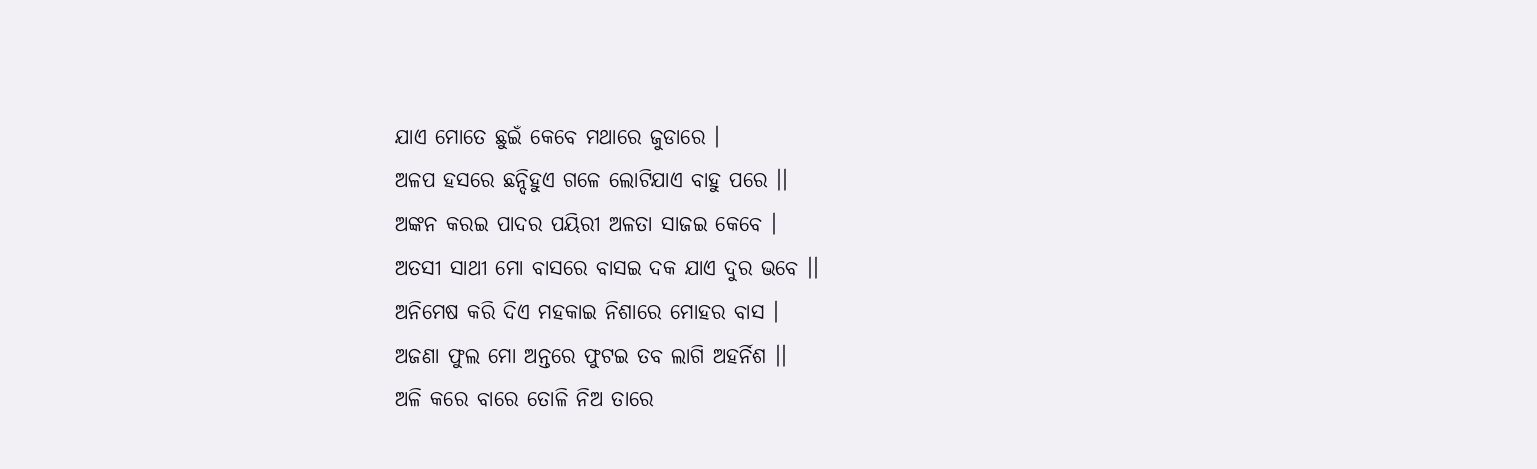ଯାଏ ମୋତେ ଛୁଇଁ କେବେ ମଥାରେ ଜୁଡାରେ ।
ଅଳପ ହସରେ ଛନ୍ଦିହୁଏ ଗଳେ ଲୋଟିଯାଏ ବାହୁ ପରେ ।।
ଅଙ୍କନ କରଇ ପାଦର ପୟିରୀ ଅଳତା ସାଜଇ କେବେ ।
ଅତସୀ ସାଥୀ ମୋ ବାସରେ ବାସଇ ଦକ ଯାଏ ଦୁର ଭବେ ।।
ଅନିମେଷ କରି ଦିଏ ମହକାଇ ନିଶାରେ ମୋହର ବାସ ।
ଅଜଣା ଫୁଲ ମୋ ଅନ୍ତରେ ଫୁଟଇ ତବ ଲାଗି ଅହର୍ନିଶ ।।
ଅଳି କରେ ବାରେ ତୋଳି ନିଅ ତାରେ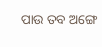ପାଉ ତବ ଅଙ୍ଗେ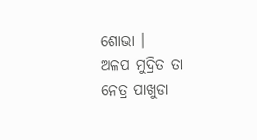ଶୋଭା ।
ଅଳପ ମୁଦ୍ରିତ ତା ନେତ୍ର ପାଖୁଡା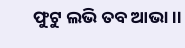ଫୁଟୁ ଲଭି ତବ ଆଭା ।।